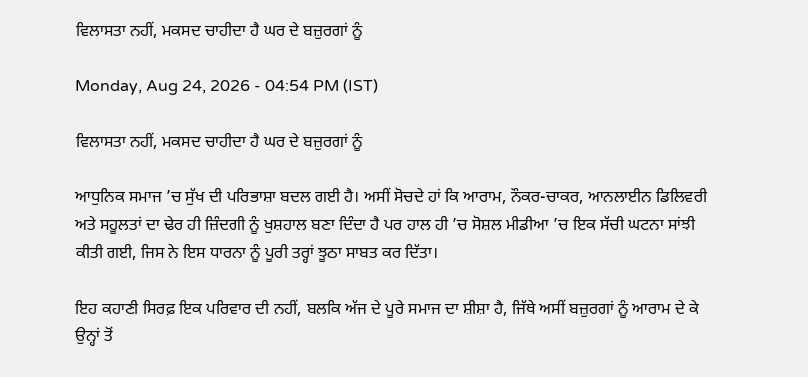ਵਿਲਾਸਤਾ ਨਹੀਂ, ਮਕਸਦ ਚਾਹੀਦਾ ਹੈ ਘਰ ਦੇ ਬਜ਼ੁਰਗਾਂ ਨੂੰ

Monday, Aug 24, 2026 - 04:54 PM (IST)

ਵਿਲਾਸਤਾ ਨਹੀਂ, ਮਕਸਦ ਚਾਹੀਦਾ ਹੈ ਘਰ ਦੇ ਬਜ਼ੁਰਗਾਂ ਨੂੰ

ਆਧੁਨਿਕ ਸਮਾਜ ’ਚ ਸੁੱਖ ਦੀ ਪਰਿਭਾਸ਼ਾ ਬਦਲ ਗਈ ਹੈ। ਅਸੀਂ ਸੋਚਦੇ ਹਾਂ ਕਿ ਆਰਾਮ, ਨੌਕਰ-ਚਾਕਰ, ਆਨਲਾਈਨ ਡਿਲਿਵਰੀ ਅਤੇ ਸਹੂਲਤਾਂ ਦਾ ਢੇਰ ਹੀ ਜ਼ਿੰਦਗੀ ਨੂੰ ਖੁਸ਼ਹਾਲ ਬਣਾ ਦਿੰਦਾ ਹੈ ਪਰ ਹਾਲ ਹੀ ’ਚ ਸੋਸ਼ਲ ਮੀਡੀਆ ’ਚ ਇਕ ਸੱਚੀ ਘਟਨਾ ਸਾਂਝੀ ਕੀਤੀ ਗਈ, ਜਿਸ ਨੇ ਇਸ ਧਾਰਨਾ ਨੂੰ ਪੂਰੀ ਤਰ੍ਹਾਂ ਝੂਠਾ ਸਾਬਤ ਕਰ ਦਿੱਤਾ।

ਇਹ ਕਹਾਣੀ ਸਿਰਫ਼ ਇਕ ਪਰਿਵਾਰ ਦੀ ਨਹੀਂ, ਬਲਕਿ ਅੱਜ ਦੇ ਪੂਰੇ ਸਮਾਜ ਦਾ ਸ਼ੀਸ਼ਾ ਹੈ, ਜਿੱਥੇ ਅਸੀਂ ਬਜ਼ੁਰਗਾਂ ਨੂੰ ਆਰਾਮ ਦੇ ਕੇ ਉਨ੍ਹਾਂ ਤੋਂ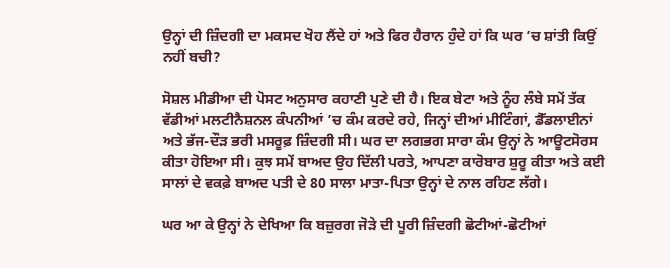ਉਨ੍ਹਾਂ ਦੀ ਜ਼ਿੰਦਗੀ ਦਾ ਮਕਸਦ ਖੋਹ ਲੈਂਦੇ ਹਾਂ ਅਤੇ ਫਿਰ ਹੈਰਾਨ ਹੁੰਦੇ ਹਾਂ ਕਿ ਘਰ ’ਚ ਸ਼ਾਂਤੀ ਕਿਉਂ ਨਹੀਂ ਬਚੀ?

ਸੋਸ਼ਲ ਮੀਡੀਆ ਦੀ ਪੋਸਟ ਅਨੁਸਾਰ ਕਹਾਣੀ ਪੁਣੇ ਦੀ ਹੈ। ਇਕ ਬੇਟਾ ਅਤੇ ਨੂੰਹ ਲੰਬੇ ਸਮੇਂ ਤੱਕ ਵੱਡੀਆਂ ਮਲਟੀਨੈਸ਼ਨਲ ਕੰਪਨੀਆਂ ’ਚ ਕੰਮ ਕਰਦੇ ਰਹੇ, ਜਿਨ੍ਹਾਂ ਦੀਆਂ ਮੀਟਿੰਗਾਂ, ਡੈੱਡਲਾਈਨਾਂ ਅਤੇ ਭੱਜ-ਦੌੜ ਭਰੀ ਮਸਰੂਫ਼ ਜ਼ਿੰਦਗੀ ਸੀ। ਘਰ ਦਾ ਲਗਭਗ ਸਾਰਾ ਕੰਮ ਉਨ੍ਹਾਂ ਨੇ ਆਊਟਸੋਰਸ ਕੀਤਾ ਹੋਇਆ ਸੀ। ਕੁਝ ਸਮੇਂ ਬਾਅਦ ਉਹ ਦਿੱਲੀ ਪਰਤੇ, ਆਪਣਾ ਕਾਰੋਬਾਰ ਸ਼ੁਰੂ ਕੀਤਾ ਅਤੇ ਕਈ ਸਾਲਾਂ ਦੇ ਵਕਫ਼ੇ ਬਾਅਦ ਪਤੀ ਦੇ 80 ਸਾਲਾ ਮਾਤਾ-ਪਿਤਾ ਉਨ੍ਹਾਂ ਦੇ ਨਾਲ ਰਹਿਣ ਲੱਗੇ।

ਘਰ ਆ ਕੇ ਉਨ੍ਹਾਂ ਨੇ ਦੇਖਿਆ ਕਿ ਬਜ਼ੁਰਗ ਜੋੜੇ ਦੀ ਪੂਰੀ ਜ਼ਿੰਦਗੀ ਛੋਟੀਆਂ-ਛੋਟੀਆਂ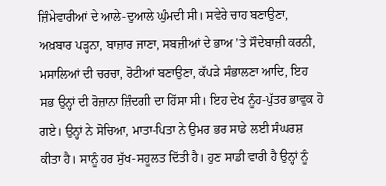ਜ਼ਿੰਮੇਵਾਰੀਆਂ ਦੇ ਆਲੇ-ਦੁਆਲੇ ਘੁੰਮਦੀ ਸੀ। ਸਵੇਰੇ ਚਾਹ ਬਣਾਉਣਾ, ਅਖ਼ਬਾਰ ਪੜ੍ਹਨਾ, ਬਾਜ਼ਾਰ ਜਾਣਾ, ਸਬਜ਼ੀਆਂ ਦੇ ਭਾਅ ’ਤੇ ਸੌਦੇਬਾਜ਼ੀ ਕਰਨੀ, ਮਸਾਲਿਆਂ ਦੀ ਚਰਚਾ, ਰੋਟੀਆਂ ਬਣਾਉਣਾ, ਕੱਪੜੇ ਸੰਭਾਲਣਾ ਆਦਿ, ਇਹ ਸਭ ਉਨ੍ਹਾਂ ਦੀ ਰੋਜ਼ਾਨਾ ਜ਼ਿੰਦਗੀ ਦਾ ਹਿੱਸਾ ਸੀ। ਇਹ ਦੇਖ ਨੂੰਹ-ਪੁੱਤਰ ਭਾਵੁਕ ਹੋ ਗਏ। ਉਨ੍ਹਾਂ ਨੇ ਸੋਚਿਆ, ਮਾਤਾ-ਪਿਤਾ ਨੇ ਉਮਰ ਭਰ ਸਾਡੇ ਲਈ ਸੰਘਰਸ਼ ਕੀਤਾ ਹੈ। ਸਾਨੂੰ ਹਰ ਸੁੱਖ-ਸਹੂਲਤ ਦਿੱਤੀ ਹੈ। ਹੁਣ ਸਾਡੀ ਵਾਰੀ ਹੈ ਉਨ੍ਹਾਂ ਨੂੰ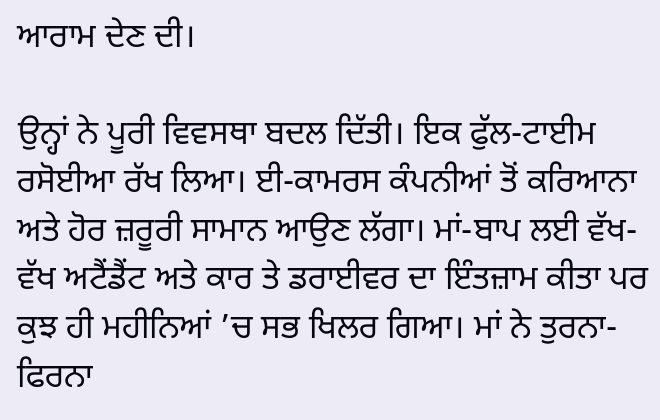ਆਰਾਮ ਦੇਣ ਦੀ।

ਉਨ੍ਹਾਂ ਨੇ ਪੂਰੀ ਵਿਵਸਥਾ ਬਦਲ ਦਿੱਤੀ। ਇਕ ਫੁੱਲ-ਟਾਈਮ ਰਸੋਈਆ ਰੱਖ ਲਿਆ। ਈ-ਕਾਮਰਸ ਕੰਪਨੀਆਂ ਤੋਂ ਕਰਿਆਨਾ ਅਤੇ ਹੋਰ ਜ਼ਰੂਰੀ ਸਾਮਾਨ ਆਉਣ ਲੱਗਾ। ਮਾਂ-ਬਾਪ ਲਈ ਵੱਖ-ਵੱਖ ਅਟੈਂਡੈਂਟ ਅਤੇ ਕਾਰ ਤੇ ਡਰਾਈਵਰ ਦਾ ਇੰਤਜ਼ਾਮ ਕੀਤਾ ਪਰ ਕੁਝ ਹੀ ਮਹੀਨਿਆਂ ’ਚ ਸਭ ਖਿਲਰ ਗਿਆ। ਮਾਂ ਨੇ ਤੁਰਨਾ-ਫਿਰਨਾ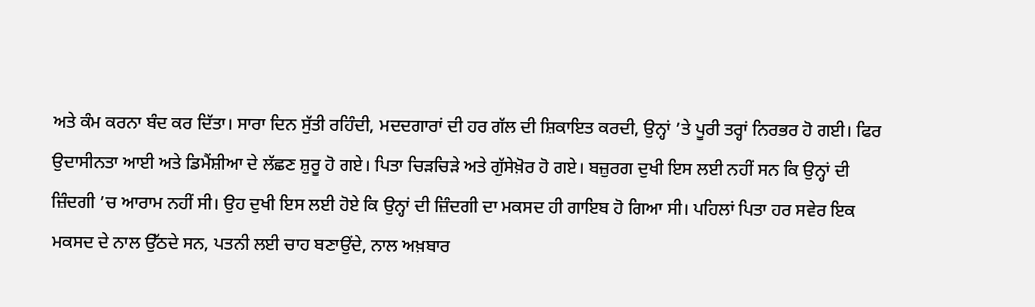ਅਤੇ ਕੰਮ ਕਰਨਾ ਬੰਦ ਕਰ ਦਿੱਤਾ। ਸਾਰਾ ਦਿਨ ਸੁੱਤੀ ਰਹਿੰਦੀ, ਮਦਦਗਾਰਾਂ ਦੀ ਹਰ ਗੱਲ ਦੀ ਸ਼ਿਕਾਇਤ ਕਰਦੀ, ਉਨ੍ਹਾਂ ’ਤੇ ਪੂਰੀ ਤਰ੍ਹਾਂ ਨਿਰਭਰ ਹੋ ਗਈ। ਫਿਰ ਉਦਾਸੀਨਤਾ ਆਈ ਅਤੇ ਡਿਮੈਂਸ਼ੀਆ ਦੇ ਲੱਛਣ ਸ਼ੁਰੂ ਹੋ ਗਏ। ਪਿਤਾ ਚਿੜਚਿੜੇ ਅਤੇ ਗੁੱਸੇਖ਼ੋਰ ਹੋ ਗਏ। ਬਜ਼ੁਰਗ ਦੁਖੀ ਇਸ ਲਈ ਨਹੀਂ ਸਨ ਕਿ ਉਨ੍ਹਾਂ ਦੀ ਜ਼ਿੰਦਗੀ ’ਚ ਆਰਾਮ ਨਹੀਂ ਸੀ। ਉਹ ਦੁਖੀ ਇਸ ਲਈ ਹੋਏ ਕਿ ਉਨ੍ਹਾਂ ਦੀ ਜ਼ਿੰਦਗੀ ਦਾ ਮਕਸਦ ਹੀ ਗਾਇਬ ਹੋ ਗਿਆ ਸੀ। ਪਹਿਲਾਂ ਪਿਤਾ ਹਰ ਸਵੇਰ ਇਕ ਮਕਸਦ ਦੇ ਨਾਲ ਉੱਠਦੇ ਸਨ, ਪਤਨੀ ਲਈ ਚਾਹ ਬਣਾਉਂਦੇ, ਨਾਲ ਅਖ਼ਬਾਰ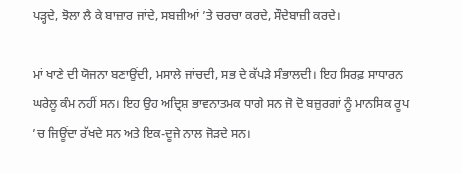ਪੜ੍ਹਦੇ, ਝੋਲਾ ਲੈ ਕੇ ਬਾਜ਼ਾਰ ਜਾਂਦੇ, ਸਬਜ਼ੀਆਂ ’ਤੇ ਚਰਚਾ ਕਰਦੇ, ਸੌਦੇਬਾਜ਼ੀ ਕਰਦੇ।

ਮਾਂ ਖਾਣੇ ਦੀ ਯੋਜਨਾ ਬਣਾਉਂਦੀ, ਮਸਾਲੇ ਜਾਂਚਦੀ, ਸਭ ਦੇ ਕੱਪੜੇ ਸੰਭਾਲਦੀ। ਇਹ ਸਿਰਫ਼ ਸਾਧਾਰਨ ਘਰੇਲੂ ਕੰਮ ਨਹੀਂ ਸਨ। ਇਹ ਉਹ ਅਦ੍ਰਿਸ਼ ਭਾਵਨਾਤਮਕ ਧਾਗੇ ਸਨ ਜੋ ਦੋ ਬਜ਼ੁਰਗਾਂ ਨੂੰ ਮਾਨਸਿਕ ਰੂਪ ’ਚ ਜਿਊਂਦਾ ਰੱਖਦੇ ਸਨ ਅਤੇ ਇਕ-ਦੂਜੇ ਨਾਲ ਜੋੜਦੇ ਸਨ।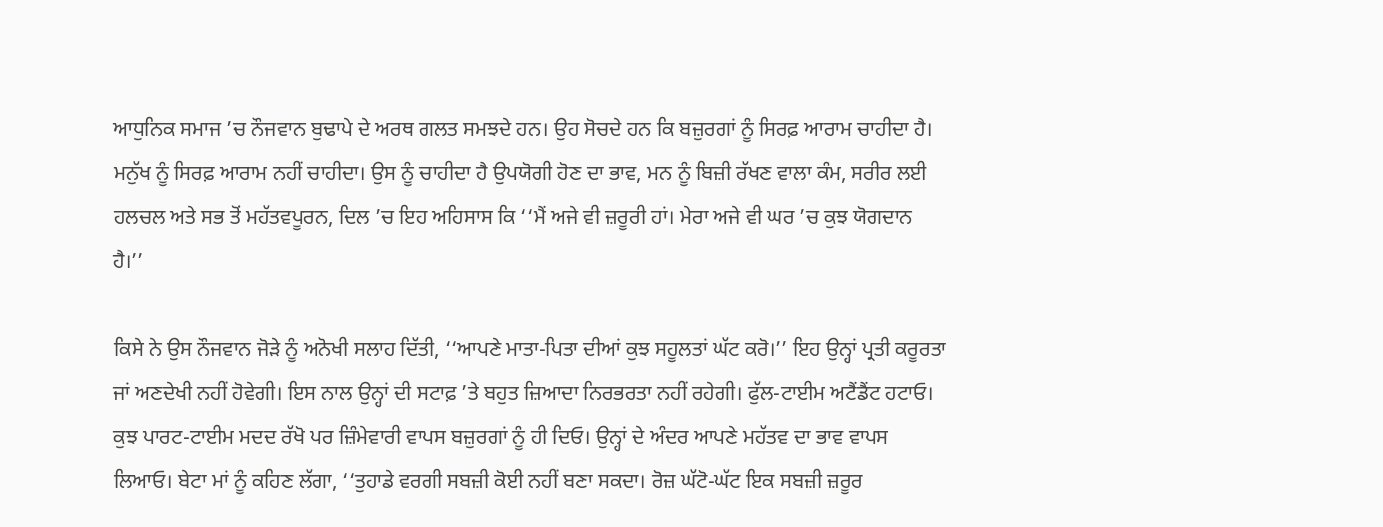ਆਧੁਨਿਕ ਸਮਾਜ ’ਚ ਨੌਜਵਾਨ ਬੁਢਾਪੇ ਦੇ ਅਰਥ ਗਲਤ ਸਮਝਦੇ ਹਨ। ਉਹ ਸੋਚਦੇ ਹਨ ਕਿ ਬਜ਼ੁਰਗਾਂ ਨੂੰ ਸਿਰਫ਼ ਆਰਾਮ ਚਾਹੀਦਾ ਹੈ। ਮਨੁੱਖ ਨੂੰ ਸਿਰਫ਼ ਆਰਾਮ ਨਹੀਂ ਚਾਹੀਦਾ। ਉਸ ਨੂੰ ਚਾਹੀਦਾ ਹੈ ਉਪਯੋਗੀ ਹੋਣ ਦਾ ਭਾਵ, ਮਨ ਨੂੰ ਬਿਜ਼ੀ ਰੱਖਣ ਵਾਲਾ ਕੰਮ, ਸਰੀਰ ਲਈ ਹਲਚਲ ਅਤੇ ਸਭ ਤੋਂ ਮਹੱਤਵਪੂਰਨ, ਦਿਲ ’ਚ ਇਹ ਅਹਿਸਾਸ ਕਿ ‘‘ਮੈਂ ਅਜੇ ਵੀ ਜ਼ਰੂਰੀ ਹਾਂ। ਮੇਰਾ ਅਜੇ ਵੀ ਘਰ ’ਚ ਕੁਝ ਯੋਗਦਾਨ ਹੈ।’’

ਕਿਸੇ ਨੇ ਉਸ ਨੌਜਵਾਨ ਜੋੜੇ ਨੂੰ ਅਨੋਖੀ ਸਲਾਹ ਦਿੱਤੀ, ‘‘ਆਪਣੇ ਮਾਤਾ-ਪਿਤਾ ਦੀਆਂ ਕੁਝ ਸਹੂਲਤਾਂ ਘੱਟ ਕਰੋ।’’ ਇਹ ਉਨ੍ਹਾਂ ਪ੍ਰਤੀ ਕਰੂਰਤਾ ਜਾਂ ਅਣਦੇਖੀ ਨਹੀਂ ਹੋਵੇਗੀ। ਇਸ ਨਾਲ ਉਨ੍ਹਾਂ ਦੀ ਸਟਾਫ਼ ’ਤੇ ਬਹੁਤ ਜ਼ਿਆਦਾ ਨਿਰਭਰਤਾ ਨਹੀਂ ਰਹੇਗੀ। ਫੁੱਲ-ਟਾਈਮ ਅਟੈਂਡੈਂਟ ਹਟਾਓ। ਕੁਝ ਪਾਰਟ-ਟਾਈਮ ਮਦਦ ਰੱਖੋ ਪਰ ਜ਼ਿੰਮੇਵਾਰੀ ਵਾਪਸ ਬਜ਼ੁਰਗਾਂ ਨੂੰ ਹੀ ਦਿਓ। ਉਨ੍ਹਾਂ ਦੇ ਅੰਦਰ ਆਪਣੇ ਮਹੱਤਵ ਦਾ ਭਾਵ ਵਾਪਸ ਲਿਆਓ। ਬੇਟਾ ਮਾਂ ਨੂੰ ਕਹਿਣ ਲੱਗਾ, ‘‘ਤੁਹਾਡੇ ਵਰਗੀ ਸਬਜ਼ੀ ਕੋਈ ਨਹੀਂ ਬਣਾ ਸਕਦਾ। ਰੋਜ਼ ਘੱਟੋ-ਘੱਟ ਇਕ ਸਬਜ਼ੀ ਜ਼ਰੂਰ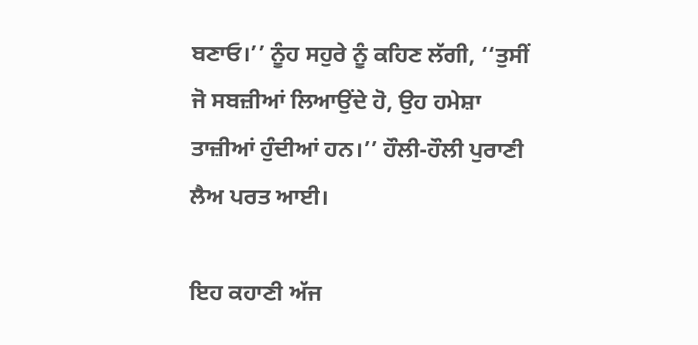ਬਣਾਓ।’’ ਨੂੰਹ ਸਹੁਰੇ ਨੂੰ ਕਹਿਣ ਲੱਗੀ, ‘‘ਤੁਸੀਂ ਜੋ ਸਬਜ਼ੀਆਂ ਲਿਆਉਂਦੇ ਹੋ, ਉਹ ਹਮੇਸ਼ਾ ਤਾਜ਼ੀਆਂ ਹੁੰਦੀਆਂ ਹਨ।’’ ਹੌਲੀ-ਹੌਲੀ ਪੁਰਾਣੀ ਲੈਅ ਪਰਤ ਆਈ।

ਇਹ ਕਹਾਣੀ ਅੱਜ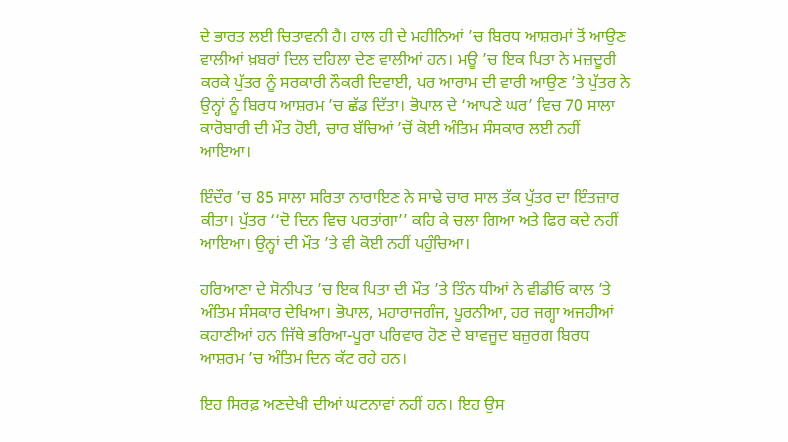ਦੇ ਭਾਰਤ ਲਈ ਚਿਤਾਵਨੀ ਹੈ। ਹਾਲ ਹੀ ਦੇ ਮਹੀਨਿਆਂ ’ਚ ਬਿਰਧ ਆਸ਼ਰਮਾਂ ਤੋਂ ਆਉਣ ਵਾਲੀਆਂ ਖ਼ਬਰਾਂ ਦਿਲ ਦਹਿਲਾ ਦੇਣ ਵਾਲੀਆਂ ਹਨ। ਮਊ ’ਚ ਇਕ ਪਿਤਾ ਨੇ ਮਜ਼ਦੂਰੀ ਕਰਕੇ ਪੁੱਤਰ ਨੂੰ ਸਰਕਾਰੀ ਨੌਕਰੀ ਦਿਵਾਈ, ਪਰ ਆਰਾਮ ਦੀ ਵਾਰੀ ਆਉਣ ’ਤੇ ਪੁੱਤਰ ਨੇ ਉਨ੍ਹਾਂ ਨੂੰ ਬਿਰਧ ਆਸ਼ਰਮ ’ਚ ਛੱਡ ਦਿੱਤਾ। ਭੋਪਾਲ ਦੇ ‘ਆਪਣੇ ਘਰ’ ਵਿਚ 70 ਸਾਲਾ ਕਾਰੋਬਾਰੀ ਦੀ ਮੌਤ ਹੋਈ, ਚਾਰ ਬੱਚਿਆਂ ’ਚੋਂ ਕੋਈ ਅੰਤਿਮ ਸੰਸਕਾਰ ਲਈ ਨਹੀਂ ਆਇਆ।

ਇੰਦੌਰ ’ਚ 85 ਸਾਲਾ ਸਰਿਤਾ ਨਾਰਾਇਣ ਨੇ ਸਾਢੇ ਚਾਰ ਸਾਲ ਤੱਕ ਪੁੱਤਰ ਦਾ ਇੰਤਜ਼ਾਰ ਕੀਤਾ। ਪੁੱਤਰ ‘‘ਦੋ ਦਿਨ ਵਿਚ ਪਰਤਾਂਗਾ’’ ਕਹਿ ਕੇ ਚਲਾ ਗਿਆ ਅਤੇ ਫਿਰ ਕਦੇ ਨਹੀਂ ਆਇਆ। ਉਨ੍ਹਾਂ ਦੀ ਮੌਤ ’ਤੇ ਵੀ ਕੋਈ ਨਹੀਂ ਪਹੁੰਚਿਆ।

ਹਰਿਆਣਾ ਦੇ ਸੋਨੀਪਤ ’ਚ ਇਕ ਪਿਤਾ ਦੀ ਮੌਤ ’ਤੇ ਤਿੰਨ ਧੀਆਂ ਨੇ ਵੀਡੀਓ ਕਾਲ ’ਤੇ ਅੰਤਿਮ ਸੰਸਕਾਰ ਦੇਖਿਆ। ਭੋਪਾਲ, ਮਹਾਰਾਜਗੰਜ, ਪੂਰਨੀਆ, ਹਰ ਜਗ੍ਹਾ ਅਜਹੀਆਂ ਕਹਾਣੀਆਂ ਹਨ ਜਿੱਥੇ ਭਰਿਆ-ਪੂਰਾ ਪਰਿਵਾਰ ਹੋਣ ਦੇ ਬਾਵਜੂਦ ਬਜ਼ੁਰਗ ਬਿਰਧ ਆਸ਼ਰਮ ’ਚ ਅੰਤਿਮ ਦਿਨ ਕੱਟ ਰਹੇ ਹਨ।

ਇਹ ਸਿਰਫ਼ ਅਣਦੇਖੀ ਦੀਆਂ ਘਟਨਾਵਾਂ ਨਹੀਂ ਹਨ। ਇਹ ਉਸ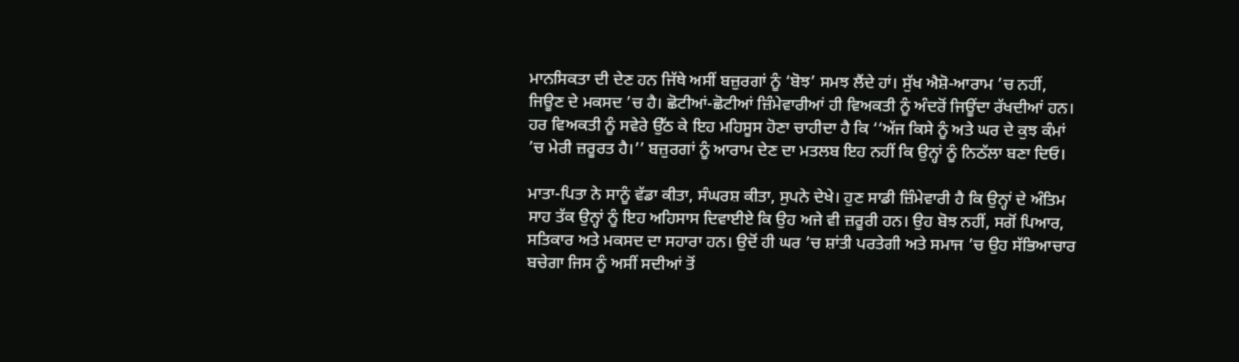ਮਾਨਸਿਕਤਾ ਦੀ ਦੇਣ ਹਨ ਜਿੱਥੇ ਅਸੀਂ ਬਜ਼ੁਰਗਾਂ ਨੂੰ ‘ਬੋਝ’ ਸਮਝ ਲੈਂਦੇ ਹਾਂ। ਸੁੱਖ ਐਸ਼ੋ-ਆਰਾਮ ’ਚ ਨਹੀਂ, ਜਿਊਣ ਦੇ ਮਕਸਦ ’ਚ ਹੈ। ਛੋਟੀਆਂ-ਛੋਟੀਆਂ ਜ਼ਿੰਮੇਵਾਰੀਆਂ ਹੀ ਵਿਅਕਤੀ ਨੂੰ ਅੰਦਰੋਂ ਜਿਊਂਦਾ ਰੱਖਦੀਆਂ ਹਨ। ਹਰ ਵਿਅਕਤੀ ਨੂੰ ਸਵੇਰੇ ਉੱਠ ਕੇ ਇਹ ਮਹਿਸੂਸ ਹੋਣਾ ਚਾਹੀਦਾ ਹੈ ਕਿ ‘‘ਅੱਜ ਕਿਸੇ ਨੂੰ ਅਤੇ ਘਰ ਦੇ ਕੁਝ ਕੰਮਾਂ ’ਚ ਮੇਰੀ ਜ਼ਰੂਰਤ ਹੈ।’’ ਬਜ਼ੁਰਗਾਂ ਨੂੰ ਆਰਾਮ ਦੇਣ ਦਾ ਮਤਲਬ ਇਹ ਨਹੀਂ ਕਿ ਉਨ੍ਹਾਂ ਨੂੰ ਨਿਠੱਲਾ ਬਣਾ ਦਿਓ।

ਮਾਤਾ-ਪਿਤਾ ਨੇ ਸਾਨੂੰ ਵੱਡਾ ਕੀਤਾ, ਸੰਘਰਸ਼ ਕੀਤਾ, ਸੁਪਨੇ ਦੇਖੇ। ਹੁਣ ਸਾਡੀ ਜ਼ਿੰਮੇਵਾਰੀ ਹੈ ਕਿ ਉਨ੍ਹਾਂ ਦੇ ਅੰਤਿਮ ਸਾਹ ਤੱਕ ਉਨ੍ਹਾਂ ਨੂੰ ਇਹ ਅਹਿਸਾਸ ਦਿਵਾਈਏ ਕਿ ਉਹ ਅਜੇ ਵੀ ਜ਼ਰੂਰੀ ਹਨ। ਉਹ ਬੋਝ ਨਹੀਂ, ਸਗੋਂ ਪਿਆਰ, ਸਤਿਕਾਰ ਅਤੇ ਮਕਸਦ ਦਾ ਸਹਾਰਾ ਹਨ। ਉਦੋਂ ਹੀ ਘਰ ’ਚ ਸ਼ਾਂਤੀ ਪਰਤੇਗੀ ਅਤੇ ਸਮਾਜ ’ਚ ਉਹ ਸੱਭਿਆਚਾਰ ਬਚੇਗਾ ਜਿਸ ਨੂੰ ਅਸੀਂ ਸਦੀਆਂ ਤੋਂ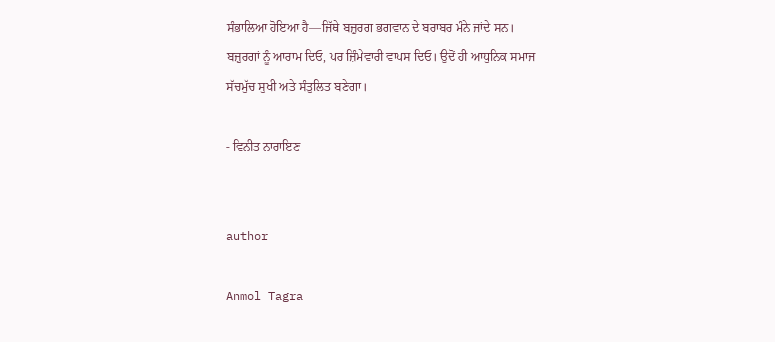ਸੰਭਾਲਿਆ ਹੋਇਆ ਹੈ—ਜਿੱਥੇ ਬਜ਼ੁਰਗ ਭਗਵਾਨ ਦੇ ਬਰਾਬਰ ਮੰਨੇ ਜਾਂਦੇ ਸਨ। ਬਜ਼ੁਰਗਾਂ ਨੂੰ ਆਰਾਮ ਦਿਓ, ਪਰ ਜ਼ਿੰਮੇਵਾਰੀ ਵਾਪਸ ਦਿਓ। ਉਦੋਂ ਹੀ ਆਧੁਨਿਕ ਸਮਾਜ ਸੱਚਮੁੱਚ ਸੁਖੀ ਅਤੇ ਸੰਤੁਲਿਤ ਬਣੇਗਾ।

- ਵਿਨੀਤ ਨਾਰਾਇਣ


author

Anmol Tagra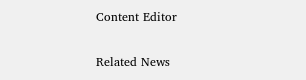Content Editor

Related News